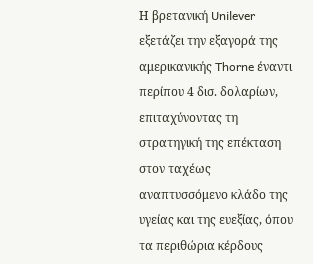Η βρετανική Unilever εξετάζει την εξαγορά της αμερικανικής Thorne έναντι περίπου 4 δισ. δολαρίων, επιταχύνοντας τη στρατηγική της επέκταση στον ταχέως αναπτυσσόμενο κλάδο της υγείας και της ευεξίας, όπου τα περιθώρια κέρδους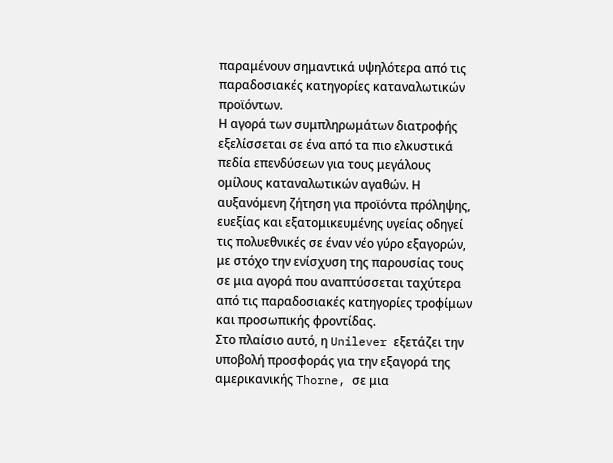παραμένουν σημαντικά υψηλότερα από τις παραδοσιακές κατηγορίες καταναλωτικών προϊόντων.
Η αγορά των συμπληρωμάτων διατροφής εξελίσσεται σε ένα από τα πιο ελκυστικά πεδία επενδύσεων για τους μεγάλους ομίλους καταναλωτικών αγαθών. Η αυξανόμενη ζήτηση για προϊόντα πρόληψης, ευεξίας και εξατομικευμένης υγείας οδηγεί τις πολυεθνικές σε έναν νέο γύρο εξαγορών, με στόχο την ενίσχυση της παρουσίας τους σε μια αγορά που αναπτύσσεται ταχύτερα από τις παραδοσιακές κατηγορίες τροφίμων και προσωπικής φροντίδας.
Στο πλαίσιο αυτό, η Unilever εξετάζει την υποβολή προσφοράς για την εξαγορά της αμερικανικής Thorne, σε μια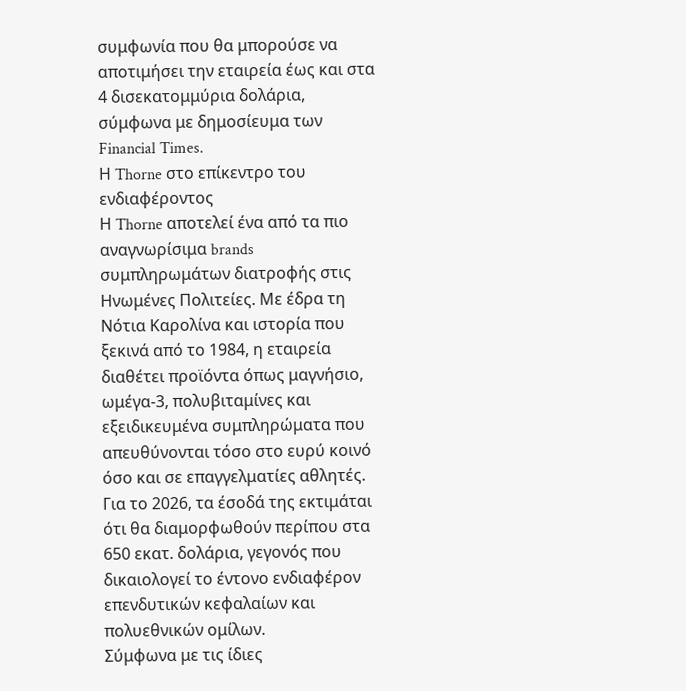συμφωνία που θα μπορούσε να αποτιμήσει την εταιρεία έως και στα 4 δισεκατομμύρια δολάρια, σύμφωνα με δημοσίευμα των Financial Times.
Η Thorne στο επίκεντρο του ενδιαφέροντος
Η Thorne αποτελεί ένα από τα πιο αναγνωρίσιμα brands συμπληρωμάτων διατροφής στις Ηνωμένες Πολιτείες. Με έδρα τη Νότια Καρολίνα και ιστορία που ξεκινά από το 1984, η εταιρεία διαθέτει προϊόντα όπως μαγνήσιο, ωμέγα-3, πολυβιταμίνες και εξειδικευμένα συμπληρώματα που απευθύνονται τόσο στο ευρύ κοινό όσο και σε επαγγελματίες αθλητές.
Για το 2026, τα έσοδά της εκτιμάται ότι θα διαμορφωθούν περίπου στα 650 εκατ. δολάρια, γεγονός που δικαιολογεί το έντονο ενδιαφέρον επενδυτικών κεφαλαίων και πολυεθνικών ομίλων.
Σύμφωνα με τις ίδιες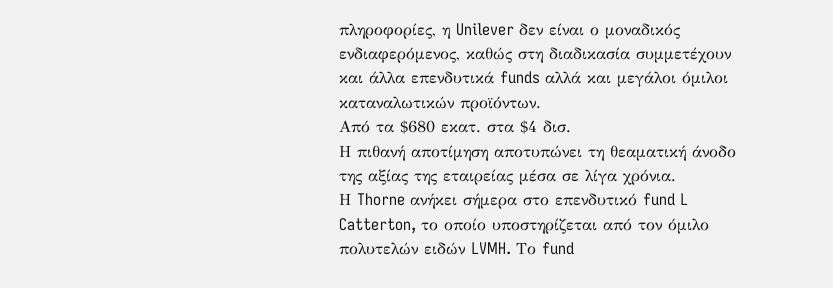πληροφορίες, η Unilever δεν είναι ο μοναδικός ενδιαφερόμενος, καθώς στη διαδικασία συμμετέχουν και άλλα επενδυτικά funds αλλά και μεγάλοι όμιλοι καταναλωτικών προϊόντων.
Από τα $680 εκατ. στα $4 δισ.
Η πιθανή αποτίμηση αποτυπώνει τη θεαματική άνοδο της αξίας της εταιρείας μέσα σε λίγα χρόνια.
Η Thorne ανήκει σήμερα στο επενδυτικό fund L Catterton, το οποίο υποστηρίζεται από τον όμιλο πολυτελών ειδών LVMH. Το fund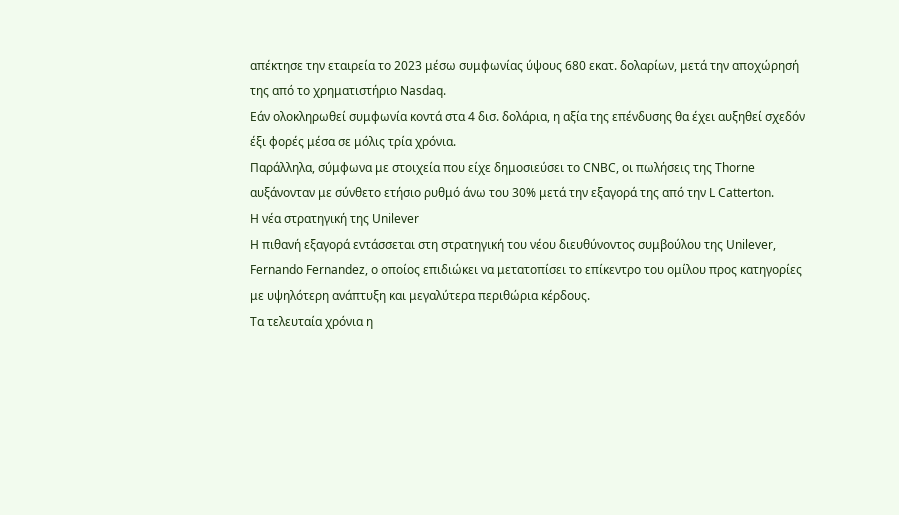απέκτησε την εταιρεία το 2023 μέσω συμφωνίας ύψους 680 εκατ. δολαρίων, μετά την αποχώρησή της από το χρηματιστήριο Nasdaq.
Εάν ολοκληρωθεί συμφωνία κοντά στα 4 δισ. δολάρια, η αξία της επένδυσης θα έχει αυξηθεί σχεδόν έξι φορές μέσα σε μόλις τρία χρόνια.
Παράλληλα, σύμφωνα με στοιχεία που είχε δημοσιεύσει το CNBC, οι πωλήσεις της Thorne αυξάνονταν με σύνθετο ετήσιο ρυθμό άνω του 30% μετά την εξαγορά της από την L Catterton.
Η νέα στρατηγική της Unilever
Η πιθανή εξαγορά εντάσσεται στη στρατηγική του νέου διευθύνοντος συμβούλου της Unilever, Fernando Fernandez, ο οποίος επιδιώκει να μετατοπίσει το επίκεντρο του ομίλου προς κατηγορίες με υψηλότερη ανάπτυξη και μεγαλύτερα περιθώρια κέρδους.
Τα τελευταία χρόνια η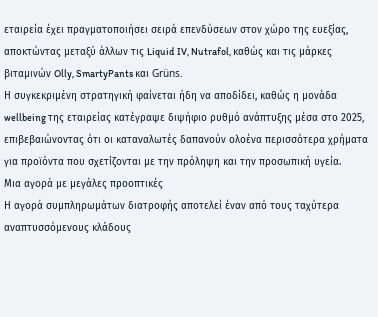εταιρεία έχει πραγματοποιήσει σειρά επενδύσεων στον χώρο της ευεξίας, αποκτώντας μεταξύ άλλων τις Liquid IV, Nutrafol, καθώς και τις μάρκες βιταμινών Olly, SmartyPants και Grüns.
Η συγκεκριμένη στρατηγική φαίνεται ήδη να αποδίδει, καθώς η μονάδα wellbeing της εταιρείας κατέγραψε διψήφιο ρυθμό ανάπτυξης μέσα στο 2025, επιβεβαιώνοντας ότι οι καταναλωτές δαπανούν ολοένα περισσότερα χρήματα για προϊόντα που σχετίζονται με την πρόληψη και την προσωπική υγεία.
Μια αγορά με μεγάλες προοπτικές
Η αγορά συμπληρωμάτων διατροφής αποτελεί έναν από τους ταχύτερα αναπτυσσόμενους κλάδους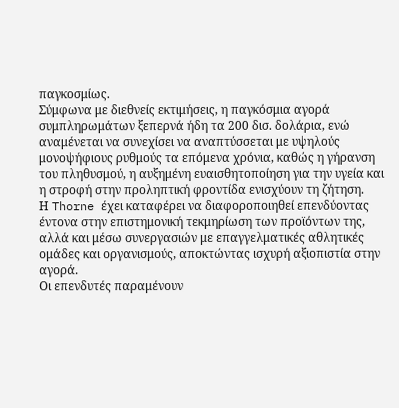παγκοσμίως.
Σύμφωνα με διεθνείς εκτιμήσεις, η παγκόσμια αγορά συμπληρωμάτων ξεπερνά ήδη τα 200 δισ. δολάρια, ενώ αναμένεται να συνεχίσει να αναπτύσσεται με υψηλούς μονοψήφιους ρυθμούς τα επόμενα χρόνια, καθώς η γήρανση του πληθυσμού, η αυξημένη ευαισθητοποίηση για την υγεία και η στροφή στην προληπτική φροντίδα ενισχύουν τη ζήτηση.
Η Thorne έχει καταφέρει να διαφοροποιηθεί επενδύοντας έντονα στην επιστημονική τεκμηρίωση των προϊόντων της, αλλά και μέσω συνεργασιών με επαγγελματικές αθλητικές ομάδες και οργανισμούς, αποκτώντας ισχυρή αξιοπιστία στην αγορά.
Οι επενδυτές παραμένουν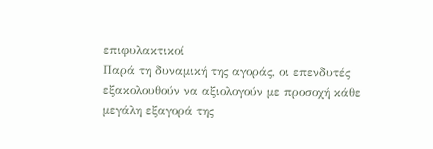επιφυλακτικοί
Παρά τη δυναμική της αγοράς, οι επενδυτές εξακολουθούν να αξιολογούν με προσοχή κάθε μεγάλη εξαγορά της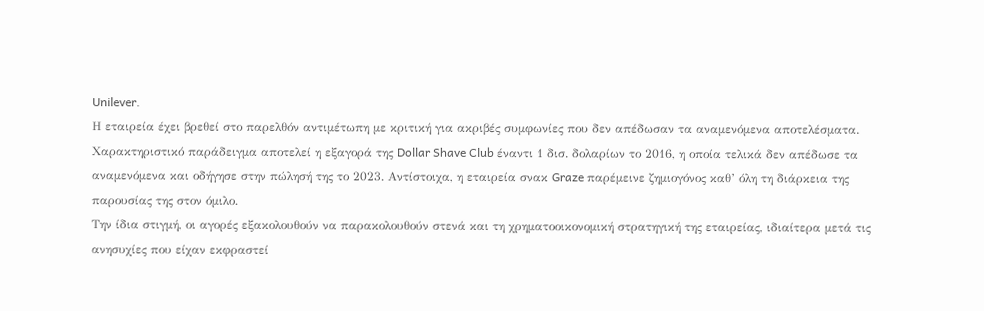Unilever.
Η εταιρεία έχει βρεθεί στο παρελθόν αντιμέτωπη με κριτική για ακριβές συμφωνίες που δεν απέδωσαν τα αναμενόμενα αποτελέσματα.
Χαρακτηριστικό παράδειγμα αποτελεί η εξαγορά της Dollar Shave Club έναντι 1 δισ. δολαρίων το 2016, η οποία τελικά δεν απέδωσε τα αναμενόμενα και οδήγησε στην πώλησή της το 2023. Αντίστοιχα, η εταιρεία σνακ Graze παρέμεινε ζημιογόνος καθ’ όλη τη διάρκεια της παρουσίας της στον όμιλο.
Την ίδια στιγμή, οι αγορές εξακολουθούν να παρακολουθούν στενά και τη χρηματοοικονομική στρατηγική της εταιρείας, ιδιαίτερα μετά τις ανησυχίες που είχαν εκφραστεί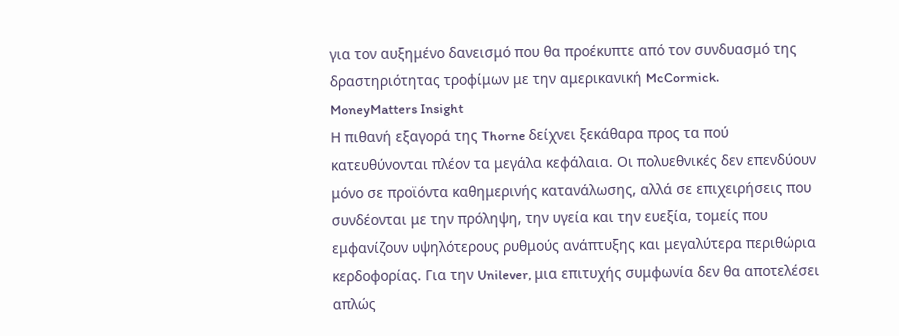για τον αυξημένο δανεισμό που θα προέκυπτε από τον συνδυασμό της δραστηριότητας τροφίμων με την αμερικανική McCormick.
MoneyMatters Insight
Η πιθανή εξαγορά της Thorne δείχνει ξεκάθαρα προς τα πού κατευθύνονται πλέον τα μεγάλα κεφάλαια. Οι πολυεθνικές δεν επενδύουν μόνο σε προϊόντα καθημερινής κατανάλωσης, αλλά σε επιχειρήσεις που συνδέονται με την πρόληψη, την υγεία και την ευεξία, τομείς που εμφανίζουν υψηλότερους ρυθμούς ανάπτυξης και μεγαλύτερα περιθώρια κερδοφορίας. Για την Unilever, μια επιτυχής συμφωνία δεν θα αποτελέσει απλώς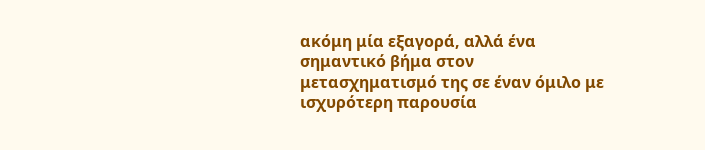ακόμη μία εξαγορά, αλλά ένα σημαντικό βήμα στον μετασχηματισμό της σε έναν όμιλο με ισχυρότερη παρουσία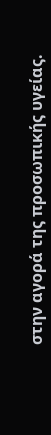στην αγορά της προσωπικής υγείας.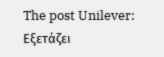The post Unilever: Εξετάζει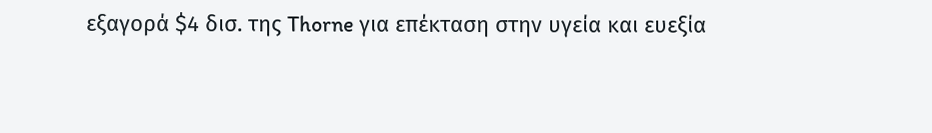εξαγορά $4 δισ. της Thorne για επέκταση στην υγεία και ευεξία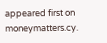appeared first on moneymatters.cy.